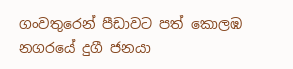ගංවතුරෙන් පීඩාවට පත් කොලඹ නගරයේ දුගී ජනයා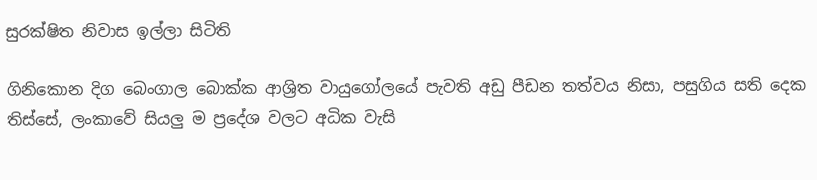සුරක්ෂිත නිවාස ඉල්ලා සිටිති

ගිනිකොන දිග බෙංගාල බොක්ක ආශ්‍රිත වායුගෝලයේ පැවති අඩු පීඩන තත්වය නිසා, පසුගිය සති දෙක තිස්සේ, ලංකාවේ සියලු ම ප්‍රදේශ වලට අධික වැසි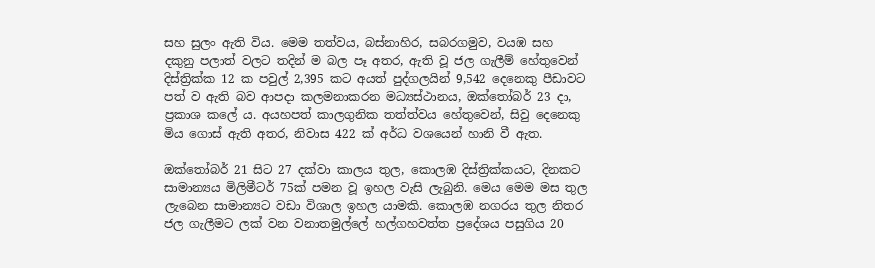සහ සුලං ඇති විය. මෙම තත්වය, බස්නාහිර, සබරගමුව, වයඹ සහ දකුනු පලාත් වලට තදින් ම බල පෑ අතර, ඇති වූ ජල ගැලීම් හේතුවෙන් දිස්ත්‍රික්ක 12 ක පවුල් 2,395 කට අයත් පුද්ගලයින් 9,542 දෙනෙකු පීඩාවට පත් ව ඇති බව ආපදා කලමනාකරන මධ්‍යස්ථානය, ඔක්තෝබර් 23 දා, ප්‍රකාශ කලේ ය. අයහපත් කාලගුනික තත්ත්වය හේතුවෙන්, සිවු දෙනෙකු මිය ගොස් ඇති අතර, නිවාස 422 ක් අර්ධ වශයෙන් හානි වී ඇත.

ඔක්තෝබර් 21 සිට 27 දක්වා කාලය තුල, කොලඹ දිස්ත්‍රික්කයට, දිනකට සාමාන්‍යය මිලිමීටර් 75ක් පමන වූ ඉහල වැසි ලැබුනි. මෙය මෙම මස තුල ලැබෙන සාමාන්‍යට වඩා විශාල ඉහල යාමකි. කොලඹ නගරය තුල නිතර ජල ගැලීමට ලක් වන වනාතමුල්ලේ හල්ගහවත්ත ප්‍රදේශය පසුගිය 20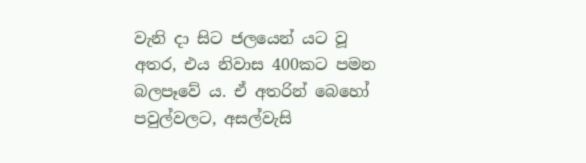වැනි දා සිට ජලයෙන් යට වූ අතර, එය නිවාස 400කට පමන බලපෑවේ ය. ඒ අතරින් බෙහෝ පවුල්වලට, අසල්වැසි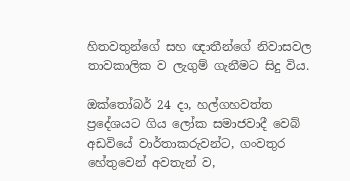හිතවතුන්ගේ සහ ඥාතීන්ගේ නිවාසවල තාවකාලික ව ලැගුම් ගැනීමට සිදු විය.

ඔක්තෝබර් 24 දා, හල්ගහවත්ත ප්‍රදේශයට ගිය ලෝක සමාජවාදී වෙබ් අඩවියේ වාර්තාකරුවන්ට, ගංවතුර හේතුවෙන් අවතැන් ව,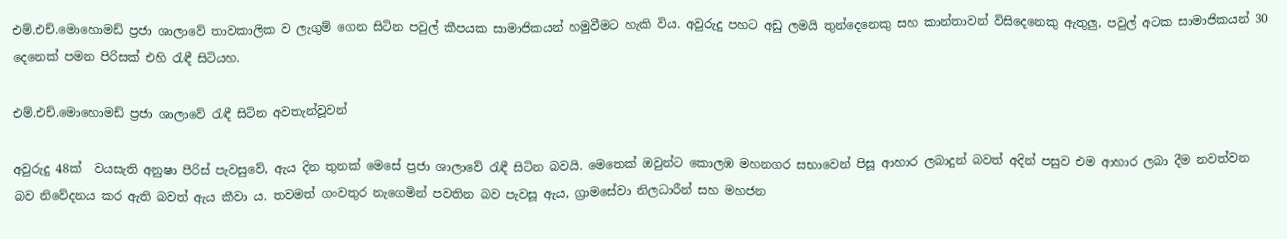එම්.එච්.මොහොමඩ් ප්‍රජා ශාලාවේ තාවකාලික ව ලැගුම් ගෙන සිටින පවුල් කීපයක සාමාජිකයන් හමුවීමට හැකි විය. අවුරුදු පහට අඩු ලමයි තුන්දෙනෙකු සහ කාන්තාවන් විසිදෙනෙකු ඇතුලු, පවුල් අටක සාමාජිකයන් 30 දෙනෙක් පමන පිරිසක් එහි රැඳී සිටියහ.

එම්.එච්.මොහොමඩ් ප්‍රජා ශාලාවේ රැඳී සිටින අවතැන්වූවන්

අවුරුදු 48ක්  වයසැති අනුෂා පීරිස් පැවසුවේ, ඇය දින තුනක් මෙසේ ප්‍රජා ශාලාවේ රැඳී සිටින බවයි. මෙතෙක් ඔවුන්ට කොලඹ මහනගර සභාවෙන් පිසූ ආහාර ලබාදුන් බවත් අදින් පසුව එම ආහාර ලබා දීම නවත්වන බව නිවේදනය කර ඇති බවත් ඇය කීවා ය. තවමත් ගංවතුර නැගෙමින් පවතින බව පැවසූ ඇය, ග්‍රාමසේවා නිලධාරීන් සහ මහජන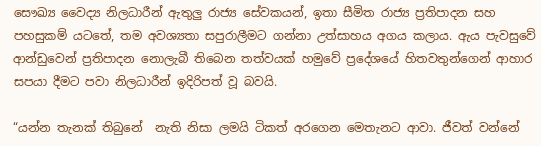සෞඛ්‍ය වෛද්‍ය නිලධාරීන් ඇතුලු රාජ්‍ය සේවකයන්, ඉතා සීමිත රාජ්‍ය ප්‍රතිපාදන සහ පහසුකම් යටතේ, තම අවශ්‍යතා සපුරාලීමට ගන්නා උත්සාහය අගය කලාය. ඇය පැවසුවේ ආන්ඩුවෙන් ප්‍රතිපාදන නොලැබී තිබෙන තත්වයක් හමුවේ ප්‍රදේශයේ හිතවතුන්ගෙන් ආහාර සපයා දීමට පවා නිලධාරීන් ඉදිරිපත් වූ බවයි.

“යන්න තැනක් තිබුනේ  නැති නිසා ලමයි ටිකත් අරගෙන මෙතැනට ආවා. ජීවත් වන්නේ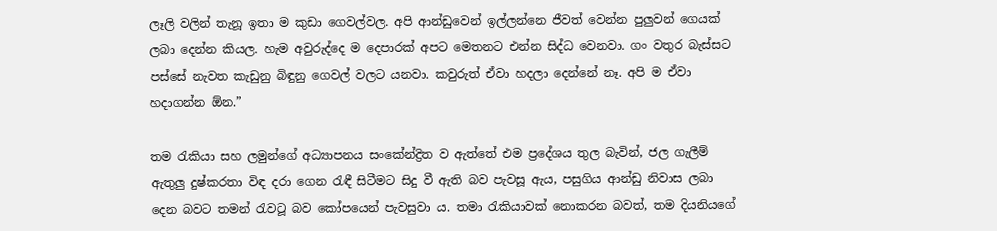ලෑලි වලින් තැනූ ඉතා ම කුඩා ගෙවල්වල. අපි ආන්ඩුවෙන් ඉල්ලන්නෙ ජීවත් වෙන්න පුලුවන් ගෙයක් ලබා දෙන්න කියල. හැම අවුරුද්දෙ ම දෙපාරක් අපට මෙතනට එන්න සිද්ධ වෙනවා. ගං වතුර බැස්සට පස්සේ නැවත කැඩුනු බිඳුනු ගෙවල් වලට යනවා. කවුරුත් ඒවා හදලා දෙන්නේ නෑ. අපි ම ඒවා හදාගන්න ඕන.”

තම රැකියා සහ ලමුන්ගේ අධ්‍යාපනය සංකේන්ද්‍රිත ව ඇත්තේ එම ප්‍රදේශය තුල බැවින්, ජල ගැලීම් ඇතුලු දුෂ්කරතා විඳ දරා ගෙන රැඳී සිටීමට සිදු වී ඇති බව පැවසූ ඇය, පසුගිය ආන්ඩු නිවාස ලබා දෙන බවට තමන් රැවටූ බව කෝපයෙන් පැවසුවා ය. තමා රැකියාවක් නොකරන බවත්, තම දියනියගේ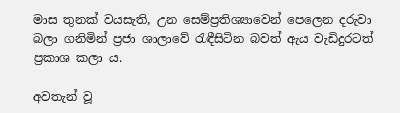මාස තුනක් වයසැති, උන සෙම්ප්‍රතිශ්‍යාවෙන් පෙලෙන දරුවා බලා ගනිමින් ප්‍රජා ශාලාවේ රැඳීසිටින බවත් ඇය වැඩිදුරටත් ප්‍රකාශ කලා ය.

අවතැන් වූ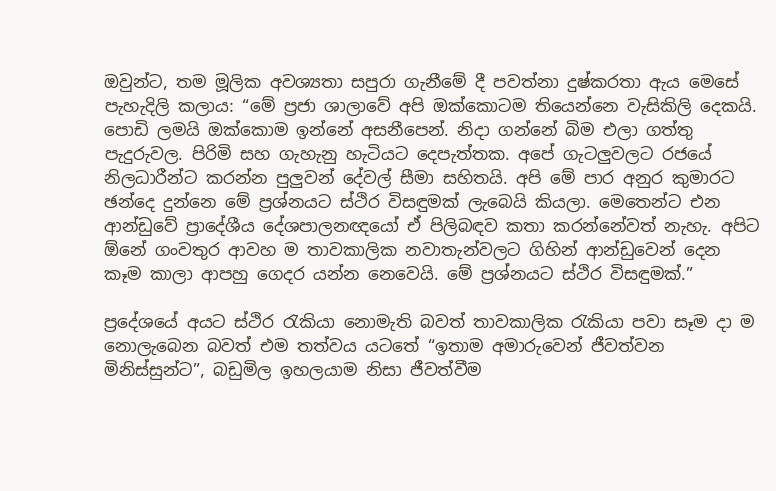ඔවුන්ට, තම මූලික අවශ්‍යතා සපුරා ගැනීමේ දී පවත්නා දුෂ්කරතා ඇය මෙසේ පැහැදිලි කලාය: “මේ ප්‍රජා ශාලාවේ අපි ඔක්කොටම තියෙන්නෙ වැසිකිලි දෙකයි. පොඩි ලමයි ඔක්කොම ඉන්නේ අසනීපෙන්. නිදා ගන්නේ බිම එලා ගත්තු පැදුරුවල. පිරිමි සහ ගැහැනු හැටියට දෙපැත්තක. අපේ ගැටලුවලට රජයේ නිලධාරීන්ට කරන්න පුලුවන් දේවල් සීමා සහිතයි. අපි මේ පාර අනුර කුමාරට ඡන්දෙ දුන්නෙ මේ ප්‍රශ්නයට ස්ථිර විසඳුමක් ලැබෙයි කියලා. මෙතෙන්ට එන ආන්ඩුවේ ප්‍රාදේශීය දේශපාලනඥයෝ ඒ පිලිබඳව කතා කරන්නේවත් නැහැ. අපිට ඕනේ ගංවතුර ආවහ ම තාවකාලික නවාතැන්වලට ගිහින් ආන්ඩුවෙන් දෙන කෑම කාලා ආපහු ගෙදර යන්න නෙවෙයි. මේ ප්‍රශ්නයට ස්ථිර විසඳුමක්.”

ප්‍රදේශයේ අයට ස්ථිර රැකියා නොමැති බවත් තාවකාලික රැකියා පවා සෑම දා ම නොලැබෙන බවත් එම තත්වය යටතේ “ඉතාම අමාරුවෙන් ජීවත්වන මිනිස්සුන්ට”, බඩුමිල ඉහලයාම නිසා ජීවත්වීම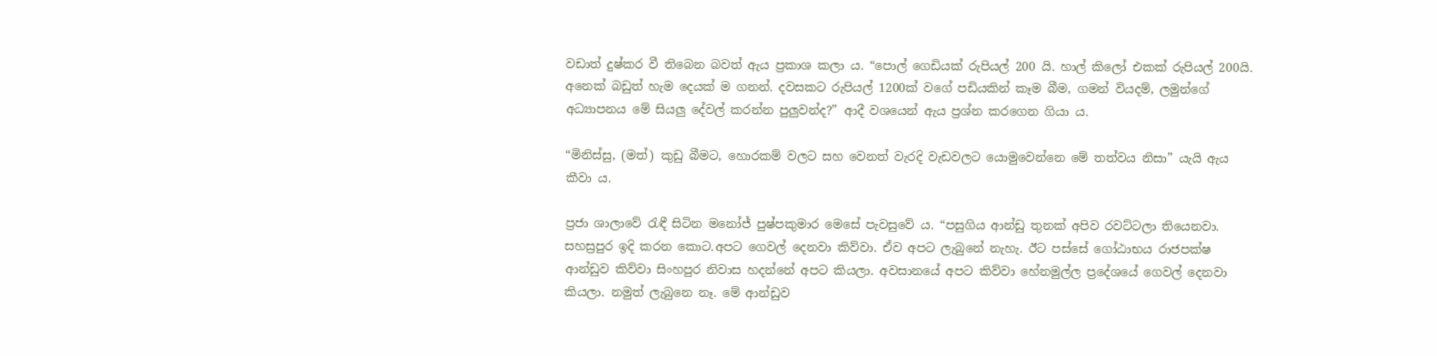වඩාත් දුෂ්කර වී තිබෙන බවත් ඇය ප්‍රකාශ කලා ය. “පොල් ගෙඩියක් රුපියල් 200 යි. හාල් කිලෝ එකක් රුපියල් 200යි. අනෙක් බඩුත් හැම දෙයක් ම ගනන්. දවසකට රුපියල් 1200ක් වගේ පඩියකින් කෑම බීම, ගමන් වියදම්, ලමුන්ගේ අධ්‍යාපනය මේ සියලු දේවල් කරන්න පුලුවන්ද?” ආදී වශයෙන් ඇය ප්‍රශ්න කරගෙන ගියා ය.

“මිනිස්සු, (මත්) කුඩු බීමට, හොරකම් වලට සහ වෙනත් වැරදි වැඩවලට යොමුවෙන්නෙ මේ තත්වය නිසා” යැයි ඇය කීවා ය.

ප්‍රජා ශාලාවේ රැඳී සිටින මනෝජ් පුෂ්පකුමාර මෙසේ පැවසුවේ ය. “පසුගිය ආන්ඩු තුනක් අපිව රවට්ටලා තියෙනවා. සහස්‍රපුර ඉදි කරන කොට.අපට ගෙවල් දෙනවා කිව්වා. ඒව අපට ලැබුනේ නැහැ. ඊට පස්සේ ගෝඨාභය රාජපක්ෂ ආන්ඩුව කිව්වා සිංහපුර නිවාස හදන්නේ අපට කියලා. අවසානයේ අපට කිව්වා හේනමුල්ල ප්‍රදේශයේ ගෙවල් දෙනවා කියලා. නමුත් ලැබුනෙ නෑ. මේ ආන්ඩුව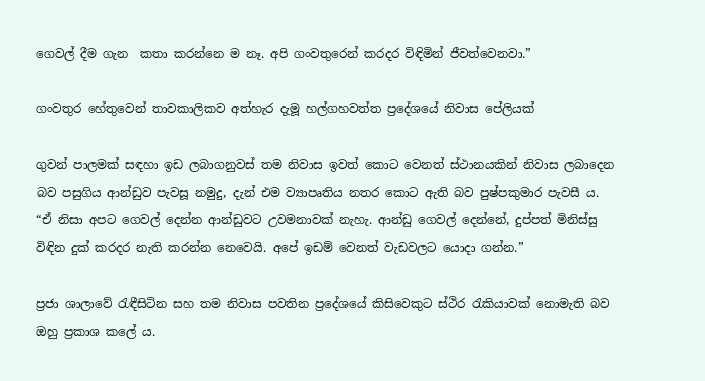ගෙවල් දීම ගැන  කතා කරන්නෙ ම නෑ. අපි ගංවතුරෙන් කරදර විඳිමින් ජීවත්වෙනවා.”

ගංවතුර හේතුවෙන් තාවකාලිකව අත්හැර දැමූ හල්ගහවත්ත ප්‍රදේශයේ නිවාස පේලියක්

ගුවන් පාලමක් සඳහා ඉඩ ලබාගනුවස් තම නිවාස ඉවත් කොට වෙනත් ස්ථානයකින් නිවාස ලබාදෙන බව පසුගිය ආන්ඩුව පැවසූ නමුදු, දැන් එම ව්‍යාපෘතිය නතර කොට ඇති බව පුෂ්පකුමාර පැවසී ය. “ඒ නිසා අපට ගෙවල් දෙන්න ආන්ඩුවට උවමනාවක් නැහැ. ආන්ඩු ගෙවල් දෙන්නේ, දුප්පත් මිනිස්සු විඳින දුක් කරදර නැති කරන්න නෙවෙයි. අපේ ඉඩම් වෙනත් වැඩවලට යොදා ගන්න.”

ප්‍රජා ශාලාවේ රැඳීසිටින සහ තම නිවාස පවතින ප්‍රදේශයේ කිසිවෙකුට ස්ථිර රැකියාවක් නොමැති බව ඔහු ප්‍රකාශ කලේ ය.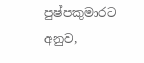පුෂ්පකුමාරට අනුව,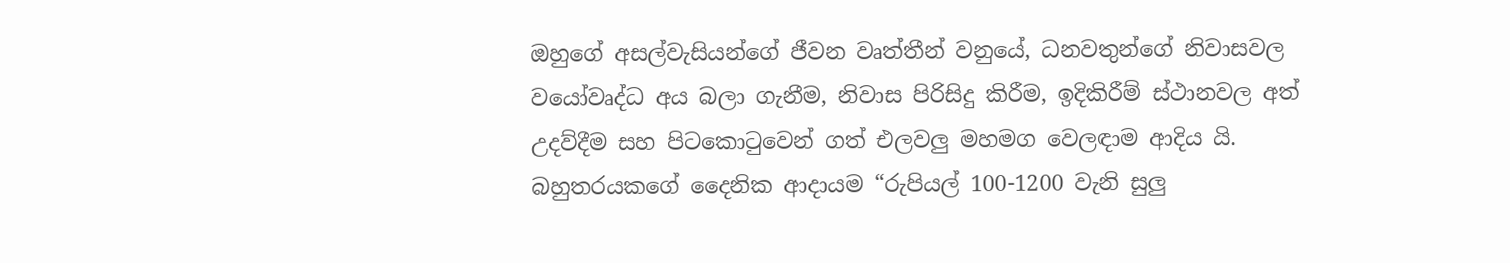ඔහුගේ අසල්වැසියන්ගේ ජීවන වෘත්තීන් වනුයේ, ධනවතුන්ගේ නිවාසවල වයෝවෘද්ධ අය බලා ගැනීම, නිවාස පිරිසිදු කිරීම, ඉදිකිරීම් ස්ථානවල අත් උදව්දීම සහ පිටකොටුවෙන් ගත් එලවලු මහමග වෙලඳාම ආදිය යි. බහුතරයකගේ දෛනික ආදායම “රුපියල් 100-1200 වැනි සුලු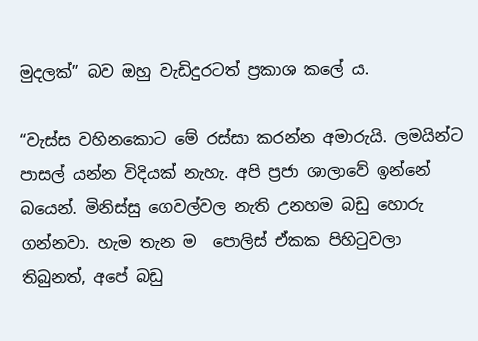මුදලක්” බව ඔහු වැඩිදුරටත් ප්‍රකාශ කලේ ය.

“වැස්ස වහිනකොට මේ රස්සා කරන්න අමාරුයි. ලමයින්ට පාසල් යන්න විදියක් නැහැ. අපි ප්‍රජා ශාලාවේ ඉන්නේ බයෙන්. මිනිස්සු ගෙවල්වල නැති උනහම බඩු හොරු ගන්නවා. හැම තැන ම  පොලිස් ඒකක පිහිටුවලා තිබුනත්, අපේ බඩු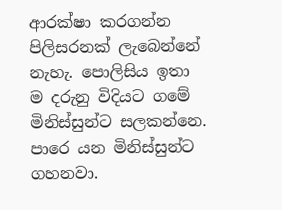ආරක්ෂා කරගන්න පිලිසරනක් ලැබෙන්නේ නැහැ. පොලිසිය ඉතා ම දරුනු විදියට ගමේ මිනිස්සුන්ට සලකන්නෙ. පාරෙ යන මිනිස්සුන්ට ගහනවා.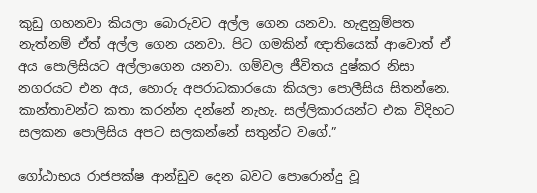කුඩු ගහනවා කියලා බොරුවට අල්ල ගෙන යනවා. හැඳුනුම්පත නැත්නම් ඒත් අල්ල ගෙන යනවා. පිට ගමකින් ඥාතියෙක් ආවොත් ඒ අය පොලිසියට අල්ලාගෙන යනවා. ගම්වල ජීවිතය දුෂ්කර නිසා නගරයට එන අය, හොරු අපරාධකාරයො කියලා පොලීසිය සිතන්නෙ. කාන්තාවන්ට කතා කරන්න දන්නේ නැහැ. සල්ලිකාරයන්ට එක විදිහට සලකන පොලිසිය අපට සලකන්නේ සතුන්ට වගේ.”

ගෝඨාභය රාජපක්ෂ ආන්ඩුව දෙන බවට පොරොන්දු වූ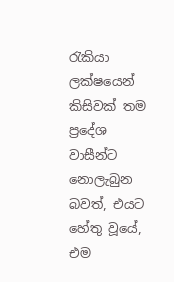රැකියා ලක්ෂයෙන් කිසිවක් තම ප්‍රදේශ වාසීන්ට නොලැබුන බවත්, එයට හේතු වූයේ, එම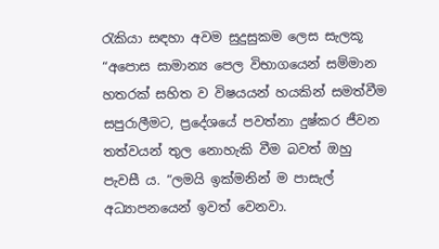රැකියා සඳහා අවම සුදුසුකම ලෙස සැලකූ “අපොස සාමාන්‍ය පෙල විභාගයෙන් සම්මාන හතරක් සහිත ව විෂයයන් හයකින් සමත්වීම සපුරාලීමට, ප්‍රදේශයේ පවත්නා දුෂ්කර ජීවන තත්වයන් තුල නොහැකි වීම බවත් ඔහු පැවසී ය. “ලමයි ඉක්මනින් ම පාසැල් අධ්‍යාපනයෙන් ඉවත් වෙනවා.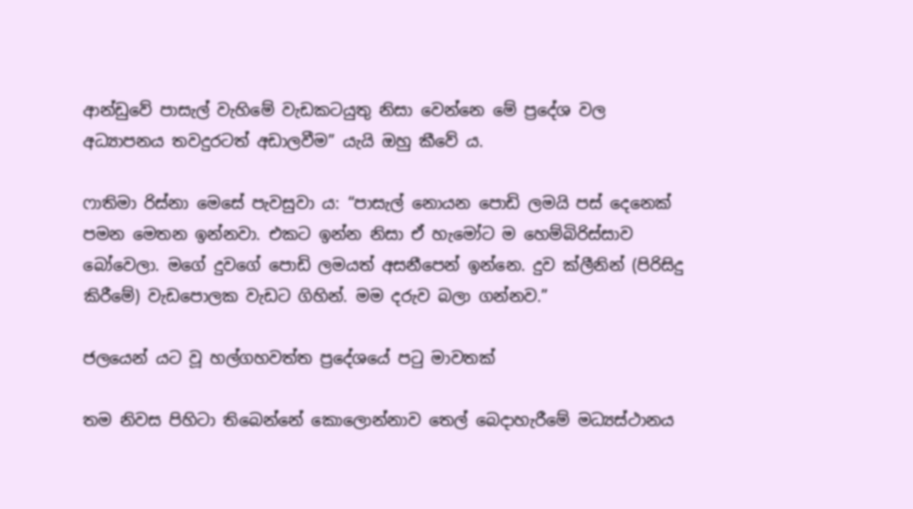ආන්ඩුවේ පාසැල් වැහිමේ වැඩකටයුතු නිසා වෙන්නෙ මේ ප්‍රදේශ වල අධ්‍යාපනය තවදුරටත් අඩාලවීම” යැයි ඔහු කීවේ ය.

ෆාතිමා රිස්නා මෙසේ පැවසුවා ය: “පාසැල් නොයන පොඩි ලමයි පස් දෙනෙක් පමන මෙතන ඉන්නවා. එකට ඉන්න නිසා ඒ හැමෝට ම හෙම්බිරිස්සාව බෝවෙලා. මගේ දුවගේ පොඩි ලමයත් අසනීපෙන් ඉන්නෙ. දුව ක්ලීනින් (පිරිසිදු කිරීමේ) වැඩපොලක වැඩට ගිහින්. මම දරුව බලා ගන්නව.”

ජලයෙන් යට වූ හල්ගහවත්ත ප්‍රදේශයේ පටු මාවතක්

තම නිවස පිහිටා තිබෙන්නේ කොලොන්නාව තෙල් බෙදාහැරීමේ මධ්‍යස්ථානය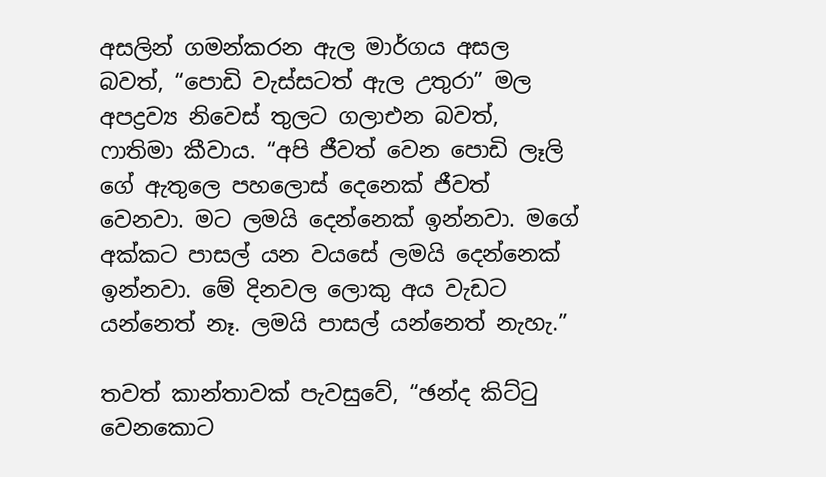අසලින් ගමන්කරන ඇල මාර්ගය අසල බවත්, “පොඩි වැස්සටත් ඇල උතුරා” මල අපද්‍රව්‍ය නිවෙස් තුලට ගලාඑන බවත්, ෆාතිමා කීවාය. “අපි ජීවත් වෙන පොඩි ලෑලි ගේ ඇතුලෙ පහලොස් දෙනෙක් ජීවත් වෙනවා. මට ලමයි දෙන්නෙක් ඉන්නවා. මගේ අක්කට පාසල් යන වයසේ ලමයි දෙන්නෙක් ඉන්නවා. මේ දිනවල ලොකු අය වැඩට යන්නෙත් නෑ. ලමයි පාසල් යන්නෙත් නැහැ.”

තවත් කාන්තාවක් පැවසුවේ, “ඡන්ද කිට්ටු වෙනකොට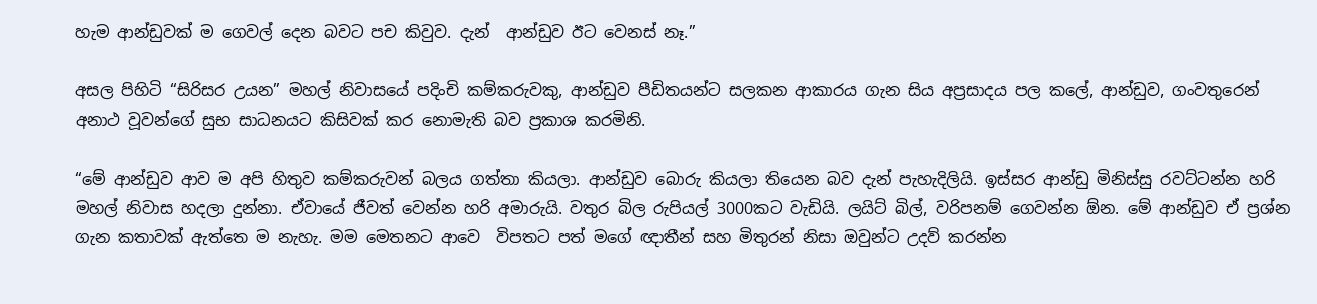හැම ආන්ඩුවක් ම ගෙවල් දෙන බවට පච කිවුව. දැන්  ආන්ඩුව ඊට වෙනස් නෑ.”

අසල පිහිටි “සිරිසර උයන” මහල් නිවාසයේ පදිංචි කම්කරුවකු, ආන්ඩුව පීඩිතයන්ට සලකන ආකාරය ගැන සිය අප්‍රසාදය පල කලේ, ආන්ඩුව, ගංවතුරෙන් අනාථ වූවන්ගේ සුභ සාධනයට කිසිවක් කර නොමැති බව ප්‍රකාශ කරමිනි.

“මේ ආන්ඩුව ආව ම අපි හිතුව කම්කරුවන් බලය ගත්තා කියලා. ආන්ඩුව බොරු කියලා තියෙන බව දැන් පැහැදිලියි. ඉස්සර ආන්ඩු මිනිස්සු රවට්ටන්න හරි මහල් නිවාස හදලා දුන්නා. ඒවායේ ජීවත් වෙන්න හරි අමාරුයි. වතුර බිල රුපියල් 3000කට වැඩියි. ලයිට් බිල්, වරිපනම් ගෙවන්න ඕන. මේ ආන්ඩුව ඒ ප්‍රශ්න ගැන කතාවක් ඇත්තෙ ම නැහැ. මම මෙතනට ආවෙ  විපතට පත් මගේ ඥාතීන් සහ මිතුරන් නිසා ඔවුන්ට උදව් කරන්න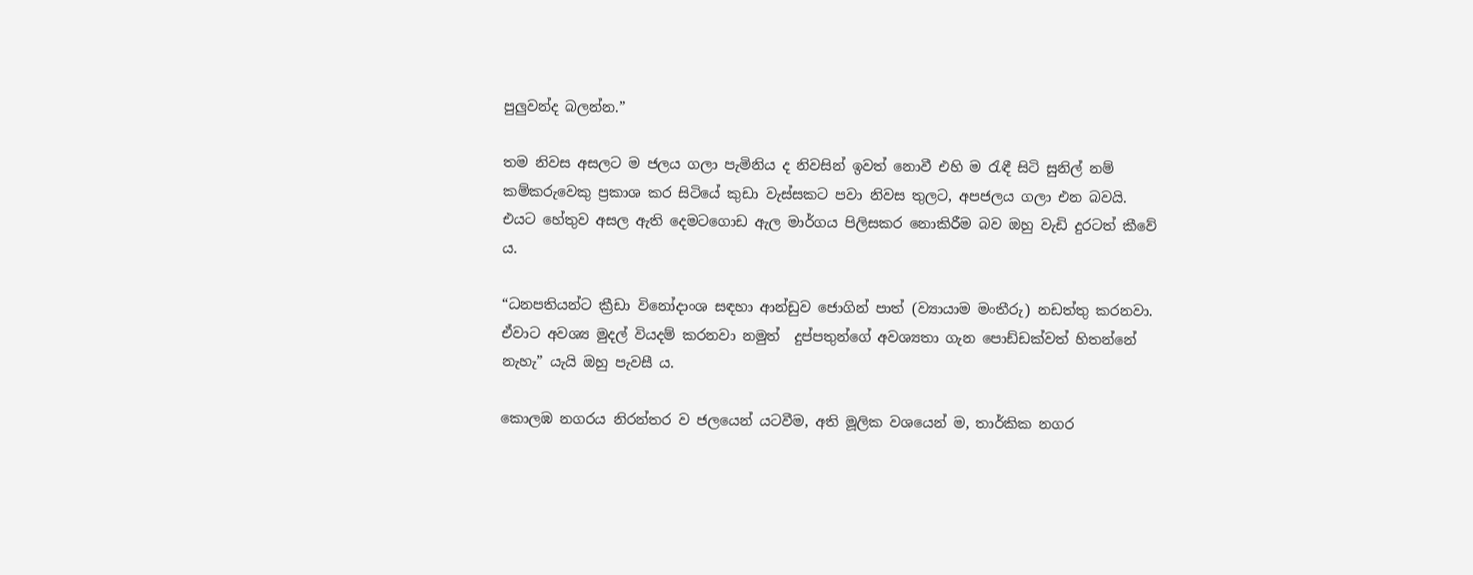පුලුවන්ද බලන්න.”

තම නිවස අසලට ම ජලය ගලා පැමිනිය ද නිවසින් ඉවත් නොවී එහි ම රැඳී සිටි සුනිල් නම් කම්කරුවෙකු ප්‍රකාශ කර සිටියේ කුඩා වැස්සකට පවා නිවස තුලට, අපජලය ගලා එන බවයි. එයට හේතුව අසල ඇති දෙමටගොඩ ඇල මාර්ගය පිලිසකර නොකිරීම බව ඔහු වැඩි දුරටත් කීවේ ය.

“ධනපතියන්ට ක්‍රීඩා විනෝදාංශ සඳහා ආන්ඩුව ජොගින් පාත් (ව්‍යායාම මංතීරු) නඩත්තු කරනවා. ඒවාට අවශ්‍ය මුදල් වියදම් කරනවා නමුත්  දුප්පතුන්ගේ අවශ්‍යතා ගැන පොඩ්ඩක්වත් හිතන්නේ නැහැ” යැයි ඔහු පැවසී ය.

කොලඹ නගරය නිරන්තර ව ජලයෙන් යටවීම, අති මූලික වශයෙන් ම, තාර්කික නගර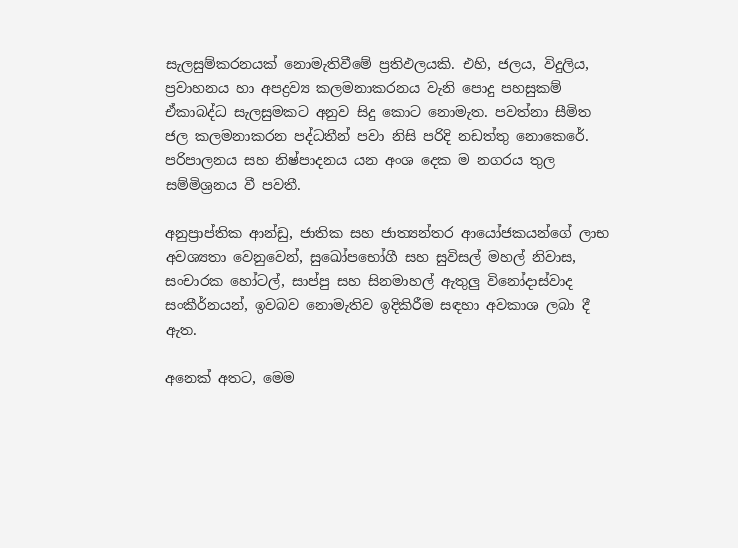සැලසුම්කරනයක් නොමැතිවීමේ ප්‍රතිඵලයකි. එහි, ජලය, විදුලිය, ප්‍රවාහනය හා අපද්‍රව්‍ය කලමනාකරනය වැනි පොදු පහසුකම් ඒකාබද්ධ සැලසුමකට අනුව සිදු කොට නොමැත. පවත්නා සීමිත ජල කලමනාකරන පද්ධතීන් පවා නිසි පරිදි නඩත්තු නොකෙරේ. පරිපාලනය සහ නිෂ්පාදනය යන අංශ දෙක ම නගරය තුල සම්මිශ්‍රනය වී පවතී.

අනුප්‍රාප්තික ආන්ඩු, ජාතික සහ ජාත්‍යන්තර ආයෝජකයන්ගේ ලාභ අවශ්‍යතා වෙනුවෙන්, සුඛෝපභෝගී සහ සුවිසල් මහල් නිවාස, සංචාරක හෝටල්, සාප්පු සහ සිනමාහල් ඇතුලු විනෝදාස්වාද සංකීර්නයන්, ඉවබව නොමැතිව ඉදිකිරීම සඳහා අවකාශ ලබා දී ඇත.

අනෙක් අතට, මෙම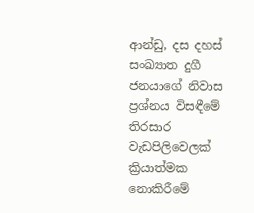ආන්ඩු, දස දහස් සංඛ්‍යාත දුගී ජනයාගේ නිවාස ප්‍රශ්නය විසඳීමේ තිරසාර වැඩපිලිවෙලක් ක්‍රියාත්මක නොකිරීමේ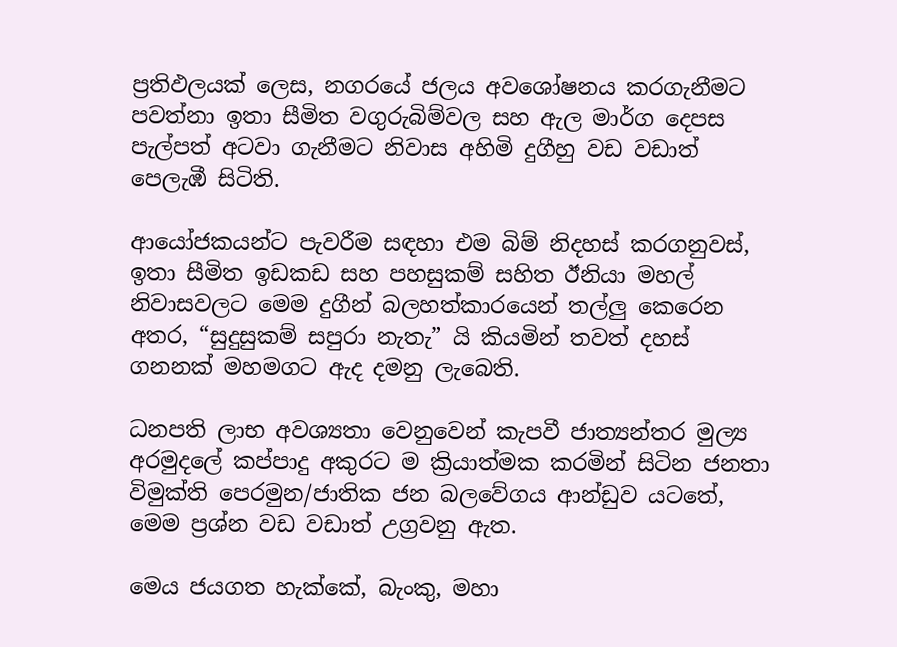ප්‍රතිඵලයක් ලෙස, නගරයේ ජලය අවශෝෂනය කරගැනීමට පවත්නා ඉතා සීමිත වගුරුබිම්වල සහ ඇල මාර්ග දෙපස පැල්පත් අටවා ගැනීමට නිවාස අහිමි දුගීහු වඩ වඩාත් පෙලැඹී සිටිති.

ආයෝජකයන්ට පැවරීම සඳහා එම බිම් නිදහස් කරගනුවස්, ඉතා සීමිත ඉඩකඩ සහ පහසුකම් සහිත ඊනියා මහල් නිවාසවලට මෙම දුගීන් බලහත්කාරයෙන් තල්ලු කෙරෙන අතර, “සුදුසුකම් සපුරා නැතැ” යි කියමින් තවත් දහස් ගනනක් මහමගට ඇද දමනු ලැබෙති.

ධනපති ලාභ අවශ්‍යතා වෙනුවෙන් කැපවී ජාත්‍යන්තර මුල්‍ය අරමුදලේ කප්පාදු අකුරට ම ක්‍රියාත්මක කරමින් සිටින ජනතා විමුක්ති පෙරමුන/ජාතික ජන බලවේගය ආන්ඩුව යටතේ, මෙම ප්‍රශ්න වඩ වඩාත් උග්‍රවනු ඇත.

මෙය ජයගත හැක්කේ, බැංකු, මහා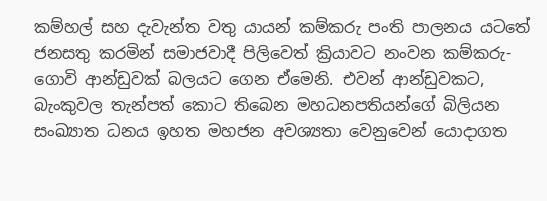කම්හල් සහ දැවැන්ත වතු යායන් කම්කරු පංති පාලනය යටතේ ජනසතු කරමින් සමාජවාදී පිලිවෙත් ක්‍රියාවට නංවන කම්කරු-ගොවි ආන්ඩුවක් බලයට ගෙන ඒමෙනි. එවන් ආන්ඩුවකට, බැංකුවල තැන්පත් කොට තිබෙන මහධනපතියන්ගේ බිලියන සංඛ්‍යාත ධනය ඉහත මහජන අවශ්‍යතා වෙනුවෙන් යොදාගත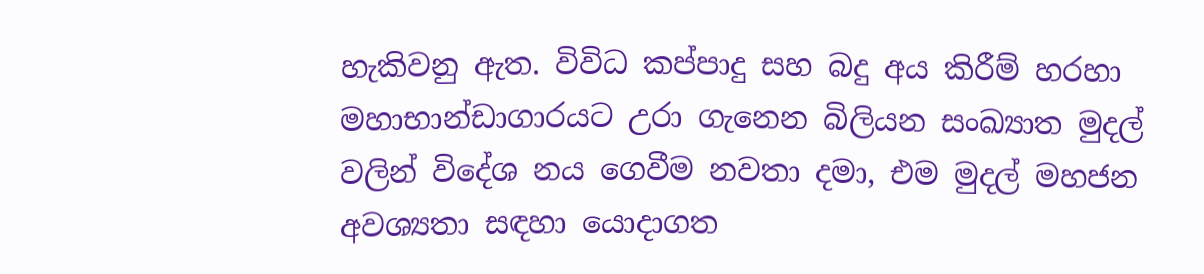හැකිවනු ඇත. විවිධ කප්පාදු සහ බදු අය කිරීම් හරහා මහාභාන්ඩාගාරයට උරා ගැනෙන බිලියන සංඛ්‍යාත මුදල් වලින් විදේශ නය ගෙවීම නවතා දමා, එම මුදල් මහජන අවශ්‍යතා සඳහා යොදාගත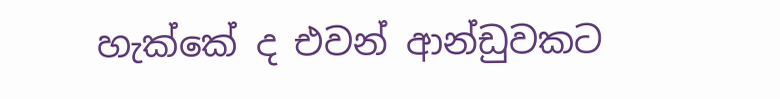හැක්කේ ද එවන් ආන්ඩුවකට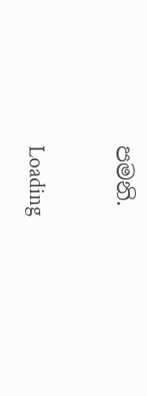පමනි.

Loading